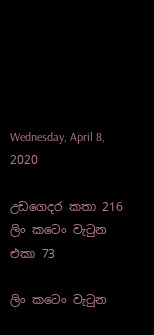Wednesday, April 8, 2020

උඩගෙදර කතා 216 ලිං කටෙං වැටුන එකා 73

ලිං කටෙං වැටුන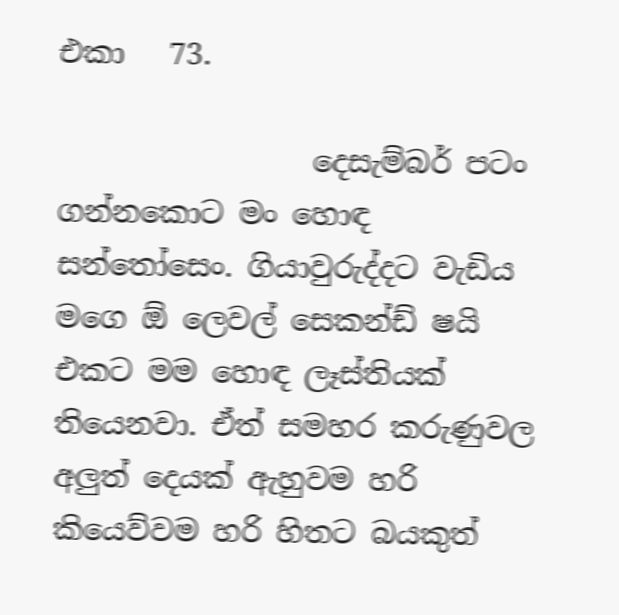එකා   73.

                 දෙසැම්බර් පටං ගන්නකොට මං හොඳ සන්තෝසෙං. ගියාවුරුද්දට වැඩිය මගෙ ඕ ලෙවල් සෙකන්ඩ් ෂයි එකට මම හොඳ ලෑස්තියක් තියෙනවා. ඒත් සමහර කරුණුවල අලුත් දෙයක් ඇහුවම හරි කියෙව්වම හරි හිතට බයකුත්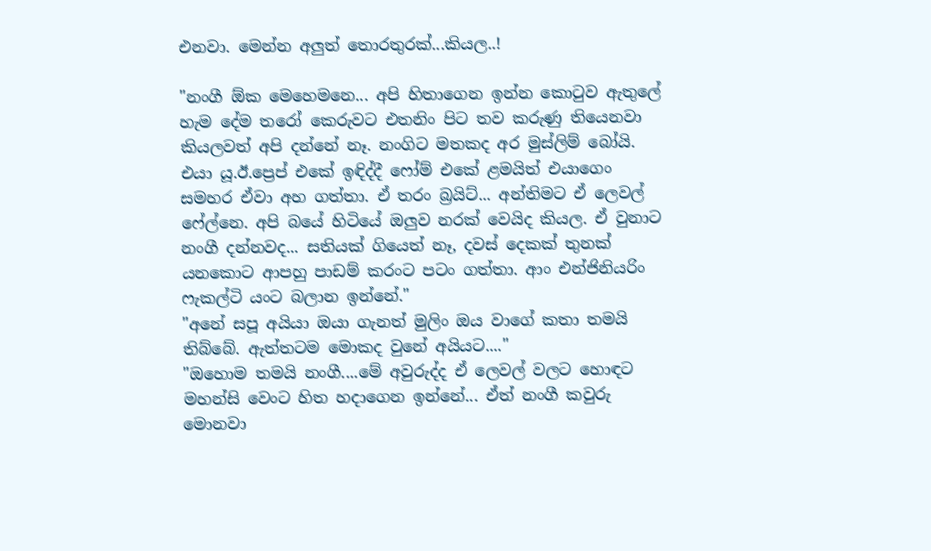එනවා. මෙන්න අලුත් තොරතුරක්...කියල..!

"නංගී ඕක මෙහෙමනෙ... අපි හිතාගෙන ඉන්න කොටුව ඇතුලේ හැම දේම තරෝ කෙරුවට එතනිං පිට තව කරුණු තියෙනවා කියලවත් අපි දන්නේ නෑ. නංගිට මතකද අර මුස්ලිම් බෝයි. එයා යූ.ඊ.ප්‍රෙප් එකේ ඉඳිද්දී ෆෝම් එකේ ළමයිත් එයාගෙං සමහර ඒවා අහ ගත්තා. ඒ තරං බ්‍රයිට්... අන්තිමට ඒ ලෙවල් ෆේල්නෙ. අපි බයේ හිටියේ ඔලුව නරක් වෙයිද කියල. ඒ වුනාට නංගී දන්නවද... සතියක් ගියෙත් නෑ, දවස් දෙකක් තුනක්  යනකොට ආපහු පාඩම් කරංට පටං ගත්තා. ආං එන්ජිනියරිං ෆැකල්ටි යංට බලාන ඉන්නේ."
"අනේ සපූ අයියා ඔයා ගැනත් මුලිං ඔය වාගේ කතා තමයි තිබ්බේ. ඇත්තටම මොකද වුනේ අයියට...."
"ඔහොම තමයි නංගී....මේ අවුරුද්ද ඒ ලෙවල් වලට හොඳට මහන්සි වෙංට හිත හදාගෙන ඉන්නේ... ඒත් නංගී කවුරු මොනවා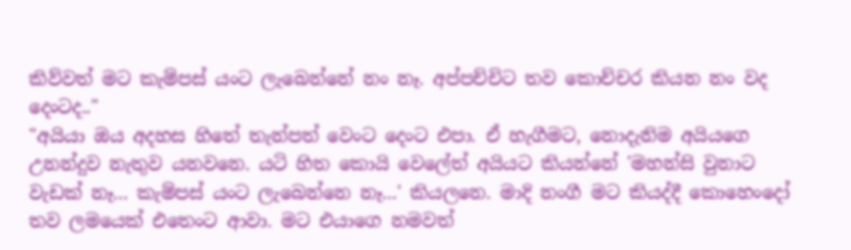කිව්වත් මට කැම්පස් යංට ලැබෙන්නේ නං නෑ. අප්පච්චිට තව කොච්චර කියන නං වද දෙංටද.."
"අයියා ඔය අදහස හිතේ තැන්පත් වෙංට දෙංට එපා. ඒ හැගීමට, නොදැනිම අයියගෙ උනන්දුව නැතුව යනවනෙ. යටි හිත කොයි වෙලේත් අයියට කියන්නේ 'මහන්සි වුනාට වැඩක් නෑ... කැම්පස් යංට ලැබෙන්නෙ නෑ...' කියලනෙ. මාදි නංගී මට කියද්දී කොහෙංදෝ තව ලමයෙක් එතෙංට ආවා. මට එයාගෙ නමවත්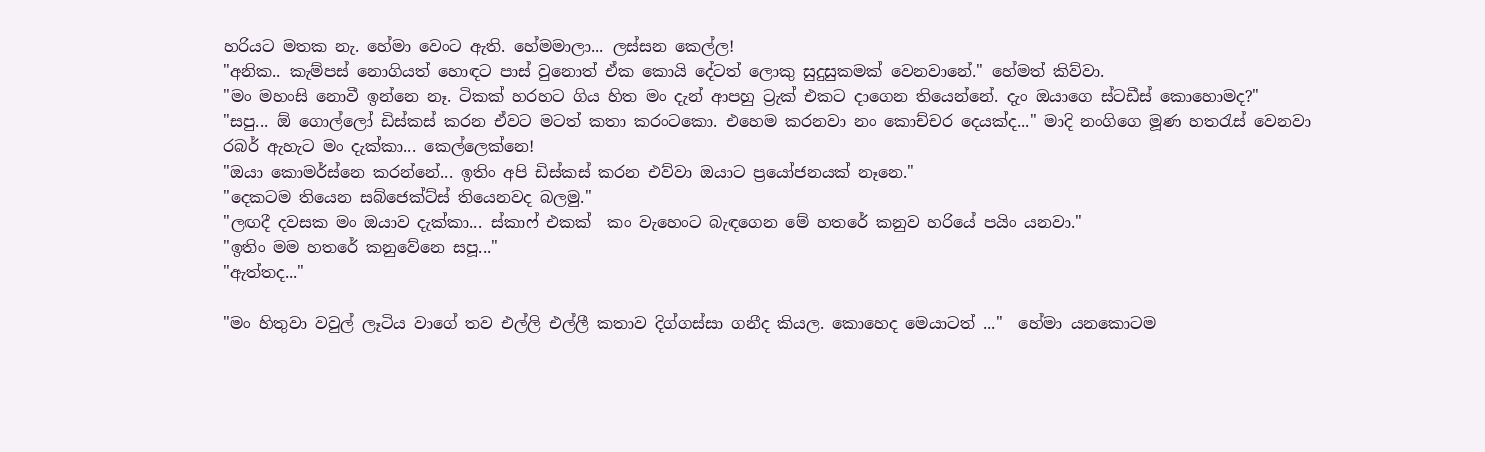හරියට මතක නැ. හේමා වෙංට ඇති. හේමමාලා... ලස්සන කෙල්ල!
"අනික.. කැම්පස් නොගියත් හොඳට පාස් වුනොත් ඒක කොයි දේටත් ලොකු සුදුසුකමක් වෙනවානේ." හේමත් කිව්වා.
"මං මහංසි නොවී ඉන්නෙ නෑ. ටිකක් හරහට ගිය හිත මං දැන් ආපහු ට්‍රැක් එකට දාගෙන තියෙන්නේ. දැං ඔයාගෙ ස්ටඩීස් කොහොමද?"
"සපු... ඕ ගොල්ලෝ ඩිස්කස් කරන ඒවට මටත් කතා කරංටකො. එහෙම කරනවා නං කොච්චර දෙයක්ද..." මාදි නංගිගෙ මූණ හතරැස් වෙනවා රබර් ඇහැට මං දැක්කා... කෙල්ලෙක්නෙ!
"ඔයා කොමර්ස්නෙ කරන්නේ... ඉතිං අපි ඩිස්කස් කරන එව්වා ඔයාට ප්‍රයෝජනයක් නෑනෙ."
"දෙකටම තියෙන සබ්ජෙක්ට්ස් තියෙනවද බලමු."
"ලඟදී දවසක මං ඔයාව දැක්කා... ස්කාෆ් එකක්  කං වැහෙංට බැඳගෙන මේ හතරේ කනුව හරියේ පයිං යනවා."
"ඉතිං මම හතරේ කනුවේනෙ සපූ..."
"ඇත්තද..."

"මං හිතුවා වවුල් ලෑටිය වාගේ තව එල්ලි එල්ලී කතාව දිග්ගස්සා ගනීද කියල. කොහෙද මෙයාටත් ..."  හේමා යනකොටම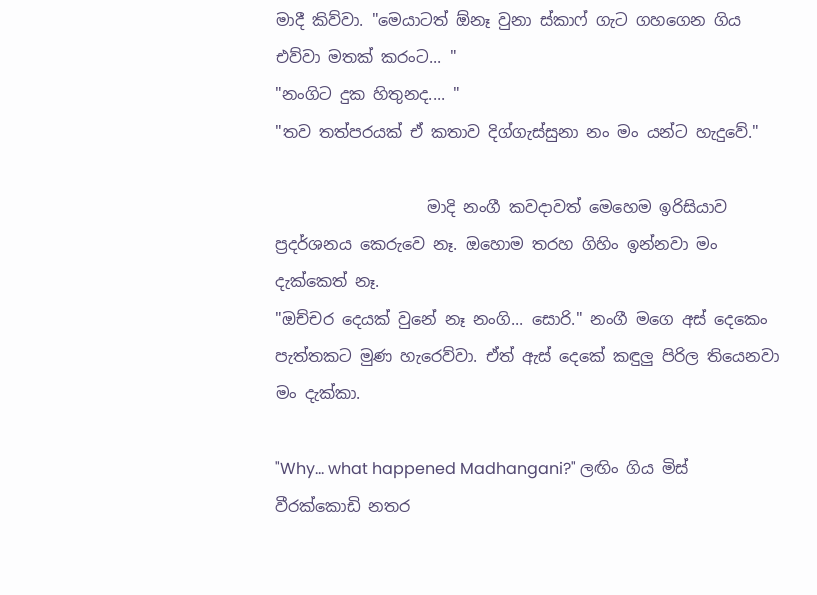මාදී කිව්වා. "මෙයාටත් ඕනෑ වුනා ස්කාෆ් ගැට ගහගෙන ගිය එව්වා මතක් කරංට... "
"නංගිට දුක හිතුනද.... "
"තව තත්පරයක් ඒ කතාව දිග්ගැස්සුනා නං මං යන්ට හැදුවේ."

                   මාදි නංගී කවදාවත් මෙහෙම ඉරිසියාව ප්‍රදර්ශනය කෙරුවෙ නෑ. ඔහොම තරහ ගිහිං ඉන්නවා මං දැක්කෙත් නෑ.
"ඔච්චර දෙයක් වුනේ නෑ නංගි... සොරි." නංගී මගෙ අස් දෙකෙං පැත්තකට මුණ හැරෙව්වා. ඒත් ඇස් දෙකේ කඳුලු පිරිල තියෙනවා මං දැක්කා.

"Why... what happened Madhangani?" ලඟිං ගිය මිස් වීරක්කොඩි නතර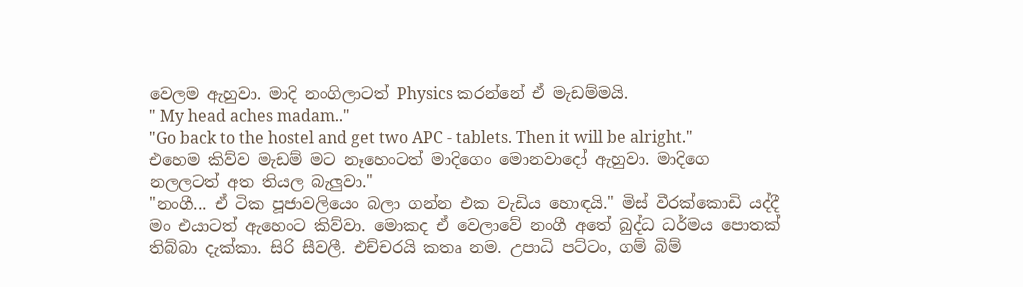වෙලම ඇහුවා. මාදි නංගිලාටත් Physics කරන්නේ ඒ මැඩම්මයි.
" My head aches madam.."
"Go back to the hostel and get two APC - tablets. Then it will be alright." එහෙම කිව්ව මැඩම් මට නෑහෙංටත් මාදිගෙං මොනවාදෝ ඇහුවා. මාදිගෙ නලලටත් අත තියල බැලුවා."
"නංගී... ඒ ටික පූජාවලියෙං බලා ගන්න එක වැඩිය හොඳයි." මිස් වීරක්කොඩි යද්දී මං එයාටත් ඇහෙංට කිව්වා. මොකද ඒ වෙලාවේ නංගී අතේ බුද්ධ ධර්මය පොතක් තිබ්බා දැක්කා. සිරි සීවලී. එච්චරයි කතෘ නම. උපාධි පට්ටං, ගම් බිම්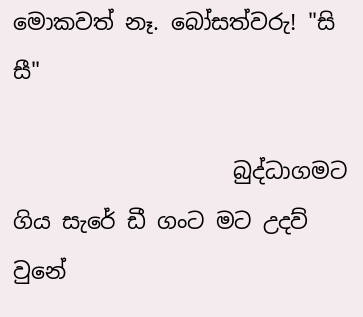මොකවත් නෑ. බෝසත්වරු! "සි සී"

                    බුද්ධාගමට ගිය සැරේ ඩී ගංට මට උදව් වුනේ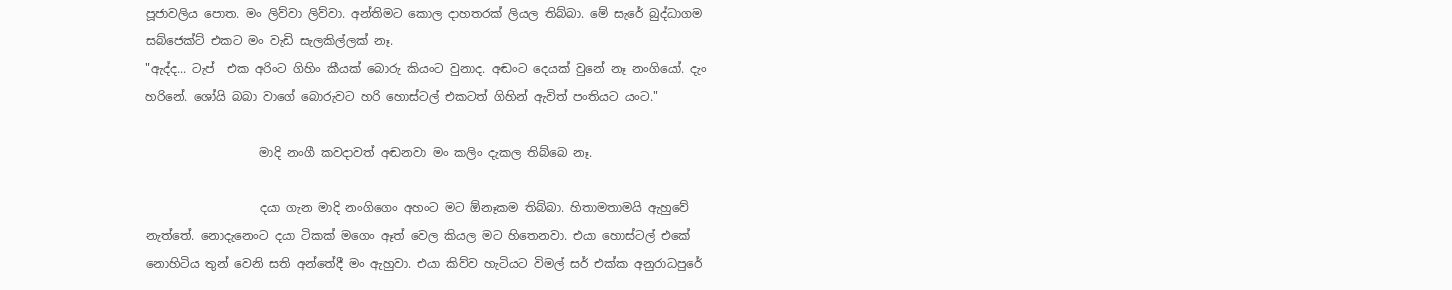පූජාවලිය පොත. මං ලිව්වා ලිව්වා. අන්තිමට කොල දාහතරක් ලියල තිබ්බා. මේ සැරේ බුද්ධාගම සබ්ජෙක්ට් එකට මං වැඩි සැලකිල්ලක් නෑ.
"ඇද්ද... ටැප්  එක අරිංට ගිහිං කීයක් බොරු කියංට වුනාද. අඬංට දෙයක් වුනේ නෑ නංගියෝ. දැං හරිනේ. ශෝයි බබා වාගේ බොරුවට හරි හොස්ටල් එකටත් ගිහින් ඇවිත් පංතියට යංට."

                   මාදි නංගී කවදාවත් අඬනවා මං කලිං දැකල තිබ්බෙ නෑ.

                   දයා ගැන මාදි නංගිගෙං අහංට මට ඕනෑකම තිබ්බා. හිතාමතාමයි ඇහුවේ නැත්තේ. නොදැනෙංට දයා ටිකක් මගෙං ඈත් වෙල කියල මට හිතෙනවා. එයා හොස්ටල් එකේ නොහිටිය තුන් වෙනි සති අන්තේදී මං ඇහුවා. එයා කිව්ව හැටියට විමල් සර් එක්ක අනුරාධපුරේ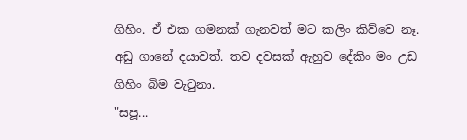ගිහිං. ඒ එක ගමනක් ගැනවත් මට කලිං කිව්වෙ නෑ. අඩු ගානේ දයාවත්. තව දවසක් ඇහුව දේකිං මං උඩ ගිහිං බිම වැටුනා.
"සපූ...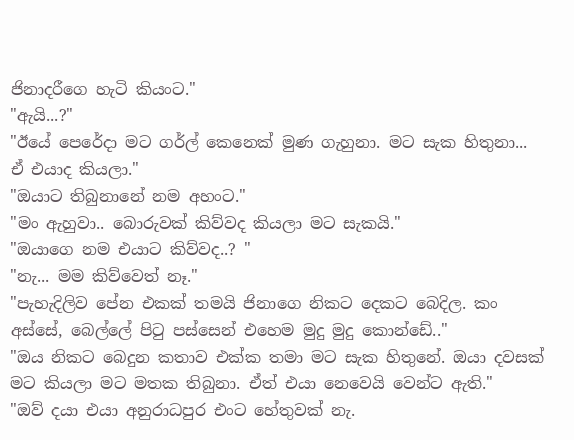ජිනාදරීගෙ හැටි කියංට."
"ඇයි...?"
"ඊයේ පෙරේදා මට ගර්ල් කෙනෙක් මුණ ගැහුනා. මට සැක හිතුනා... ඒ එයාද කියලා."
"ඔයාට තිබුනානේ නම අහංට."
"මං ඇහුවා.. බොරුවක් කිව්වද කියලා මට සැකයි."
"ඔයාගෙ නම එයාට කිව්වද..? "
"නැ... මම කිව්වෙත් නෑ."
"පැහැදිලිව පේන එකක් තමයි ජිනාගෙ නිකට දෙකට බෙදිල. කං අස්සේ, බෙල්ලේ පිටු පස්සෙන් එහෙම මුදු මුදු කොන්ඩේ.."
"ඔය නිකට බෙදුන කතාව එක්ක තමා මට සැක හිතුනේ. ඔයා දවසක් මට කියලා මට මතක තිබුනා. ඒත් එයා නෙවෙයි වෙන්ට ඇති."
"ඔව් දයා එයා අනුරාධපුර එංට හේතුවක් නැ.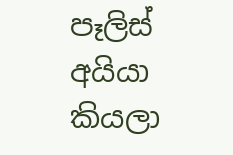පෑලිස් අයියා කියලා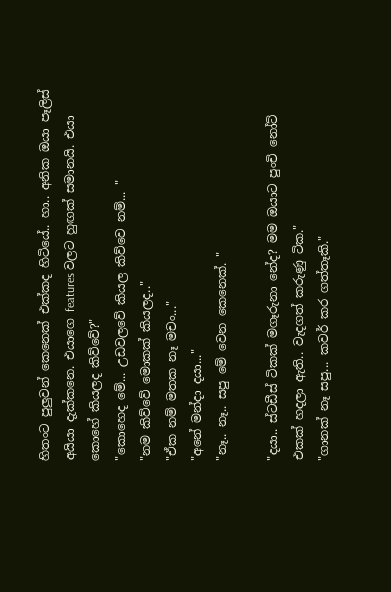හිතංට පුලුවන් කෙනෙක් එක්කද හිටියේ.. හා.. අනික ඔයා පෑලිස් අයියා දැක්කනෙ. එයාගෙ features වලට හුඟක් සමානයි. එයා කොහේ කියලද කිව්වේ?"
"කොහෙද මේ... උඩවලවේ කියල කිව්වෙ නම්... "
"නම කිව්වේ මොකක් කියලද.."
"ඒක නම් මතක නෑ මචං..."
"අනේ මන්දා දයා..."
"නෑ.. නෑ.. සපු මේ වෙන කෙනෙක්. "

"දයා.. ස්ටඩීස් ටිකක් මගෑරුනා නේද? මම ඔයාට පුංචි නෝට් එකක් හදලා ඇති.. වැදගත් කරුණු ටික."
"ගානක් නෑ සපු... කවර් කර ගත්තෑකි."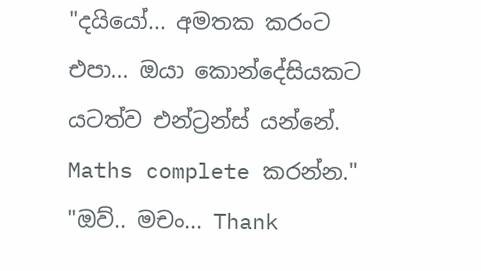"දයියෝ... අමතක කරංට එපා... ඔයා කොන්දේසියකට යටත්ව එන්ට්‍රන්ස් යන්නේ. Maths complete කරන්න."
"ඔව්.. මචං... Thank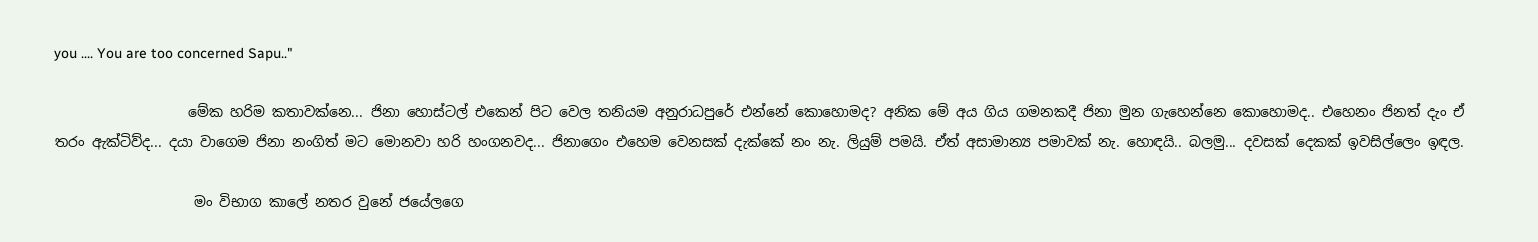you .... You are too concerned Sapu.."

                   මේක හරිම කතාවක්නෙ... ජිනා හොස්ටල් එකෙන් පිට වෙල තනියම අනුරාධපුරේ එන්නේ කොහොමද? අනික මේ අය ගිය ගමනකදී ජිනා මුන ගැහෙන්නෙ කොහොමද.. එහෙනං ජිනත් දැං ඒ තරං ඇක්ටිව්ද... දයා වාගෙම ජිනා නංගිත් මට මොනවා හරි හංගනවද... ජිනාගෙං එහෙම වෙනසක් දැක්කේ නං නැ. ලියුම් පමයි. ඒත් අසාමාන්‍ය පමාවක් නැ. හොඳයි.. බලමු... දවසක් දෙකක් ඉවසිල්ලෙං ඉඳල.

                    මං විභාග කාලේ නතර වුනේ ජයේලගෙ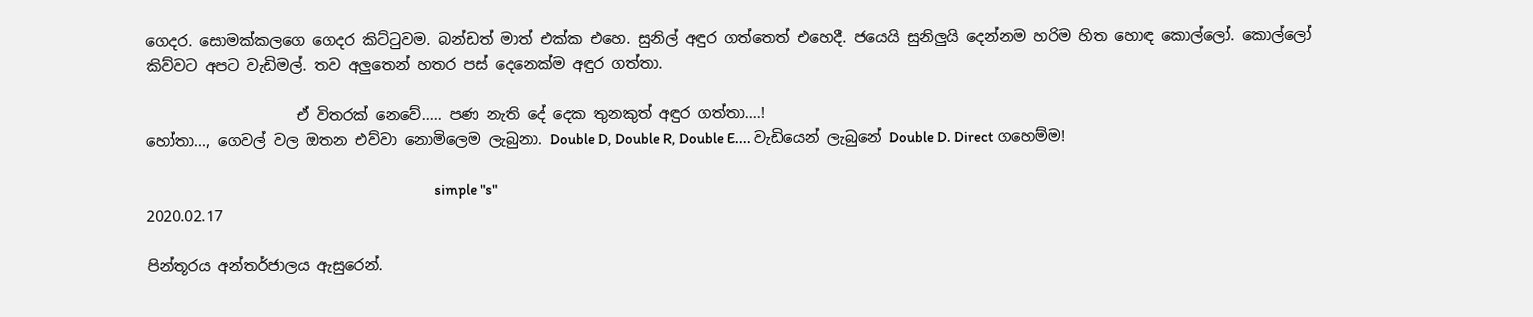ගෙදර. සොමක්කලගෙ ගෙදර කිට්ටුවම. බන්ඩත් මාත් එක්ක එහෙ. සුනිල් අඳුර ගත්තෙත් එහෙදී. ජයෙයි සුනිලුයි දෙන්නම හරිම හිත හොඳ කොල්ලෝ. කොල්ලෝ කිව්වට අපට වැඩිමල්. තව අලුතෙන් හතර පස් දෙනෙක්ම අඳුර ගත්තා.

                    ඒ විතරක් නෙවේ..... පණ නැති දේ දෙක තුනකුත් අඳුර ගත්තා....!
හෝතා..., ගෙවල් වල ඔතන එව්වා නොමිලෙම ලැබුනා. Double D, Double R, Double E.... වැඩියෙන් ලැබුනේ Double D. Direct ගහෙම්ම!

                                                                                                simple "s"
2020.02.17

පින්තූරය අන්තර්ජාලය ඇසුරෙන්.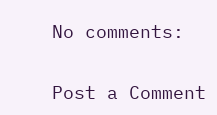No comments:

Post a Comment